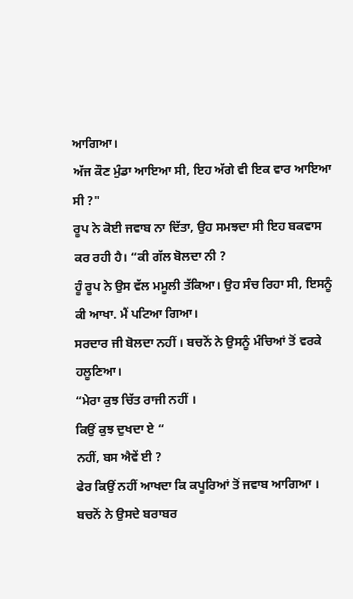ਆਗਿਆ।
ਅੱਜ ਕੌਣ ਮੁੰਡਾ ਆਇਆ ਸੀ, ਇਹ ਅੱਗੇ ਵੀ ਇਕ ਵਾਰ ਆਇਆ ਸੀ ?"
ਰੂਪ ਨੇ ਕੋਈ ਜਵਾਬ ਨਾ ਦਿੱਤਾ, ਉਹ ਸਮਝਦਾ ਸੀ ਇਹ ਬਕਵਾਸ ਕਰ ਰਹੀ ਹੈ। “ਕੀ ਗੱਲ ਬੋਲਦਾ ਨੀ ?
ਹੂੰ ਰੂਪ ਨੇ ਉਸ ਵੱਲ ਮਮੂਲੀ ਤੱਕਿਆ। ਉਹ ਸੰਚ ਰਿਹਾ ਸੀ, ਇਸਨੂੰ ਕੀ ਆਖਾ. ਮੈਂ ਪਟਿਆ ਗਿਆ।
ਸਰਦਾਰ ਜੀ ਬੋਲਦਾ ਨਹੀਂ । ਬਚਨੋਂ ਨੇ ਉਸਨੂੰ ਮੰਚਿਆਂ ਤੋਂ ਵਰਕੇ ਹਲੂਣਿਆ।
“ਮੇਰਾ ਕੁਝ ਚਿੱਤ ਰਾਜੀ ਨਹੀਂ ।
ਕਿਉਂ ਕੁਝ ਦੁਖਦਾ ਏ “
ਨਹੀਂ, ਬਸ ਐਵੇਂ ਈ ?
ਫੇਰ ਕਿਉਂ ਨਹੀਂ ਆਖਦਾ ਕਿ ਕਪੂਰਿਆਂ ਤੋਂ ਜਵਾਬ ਆਗਿਆ । ਬਚਨੋਂ ਨੇ ਉਸਦੇ ਬਰਾਬਰ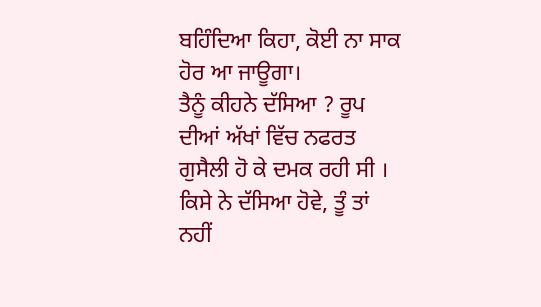ਬਹਿੰਦਿਆ ਕਿਹਾ, ਕੋਈ ਨਾ ਸਾਕ ਹੋਰ ਆ ਜਾਊਗਾ।
ਤੈਨੂੰ ਕੀਹਨੇ ਦੱਸਿਆ ? ਰੂਪ ਦੀਆਂ ਅੱਖਾਂ ਵਿੱਚ ਨਫਰਤ ਗੁਸੈਲੀ ਹੋ ਕੇ ਦਮਕ ਰਹੀ ਸੀ ।
ਕਿਸੇ ਨੇ ਦੱਸਿਆ ਹੋਵੇ, ਤੂੰ ਤਾਂ ਨਹੀਂ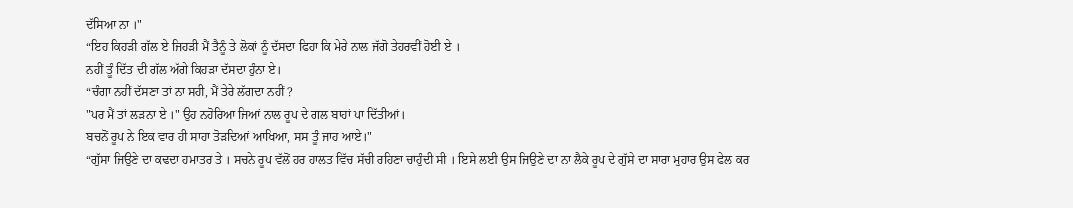ਦੱਸਿਆ ਨਾ ।"
“ਇਹ ਕਿਹੜੀ ਗੱਲ ਏ ਜਿਹੜੀ ਮੈਂ ਤੈਨੂੰ ਤੇ ਲੋਕਾਂ ਨੂੰ ਦੱਸਦਾ ਫਿਹਾ ਕਿ ਮੇਰੇ ਨਾਲ ਜੱਗੋ ਤੇਹਰਵੀਂ ਹੋਈ ਏ ।
ਨਹੀਂ ਤੂੰ ਦਿੱਤ ਦੀ ਗੱਲ ਅੱਗੇ ਕਿਹੜਾ ਦੱਸਦਾ ਹੁੰਨਾ ਏ।
“ਚੰਗਾ ਨਹੀਂ ਦੱਸਣਾ ਤਾਂ ਨਾ ਸਹੀ, ਮੈਂ ਤੇਰੇ ਲੱਗਦਾ ਨਹੀਂ ?
"ਪਰ ਮੈਂ ਤਾਂ ਲੜਨਾ ਏ ।" ਉਹ ਨਹੋਰਿਆ ਜਿਆਂ ਨਾਲ ਰੂਪ ਦੇ ਗਲ ਬਾਹਾਂ ਪਾ ਦਿੱਤੀਆਂ।
ਬਚਨੋਂ ਰੂਪ ਨੇ ਇਕ ਵਾਰ ਹੀ ਸਾਹਾ ਤੋੜਦਿਆਂ ਆਖਿਆ, ਸਸ ਤੂੰ ਜਾਹ ਆਏ।"
“ਗੁੱਸਾ ਜਿਉਣੇ ਦਾ ਕਢਦਾ ਹਮਾਤਰ ਤੇ । ਸਚਨੇ ਰੂਪ ਵੱਲੋਂ ਹਰ ਹਾਲਤ ਵਿੱਚ ਸੱਚੀ ਰਹਿਣਾ ਚਾਹੁੰਦੀ ਸੀ । ਇਸੇ ਲਈ ਉਸ ਜਿਉਣੇ ਦਾ ਨਾ ਲੈਕੇ ਰੂਪ ਦੇ ਗੁੱਸੇ ਦਾ ਸਾਰਾ ਮੁਹਾਰ ਉਸ ਫੇਲ ਕਰ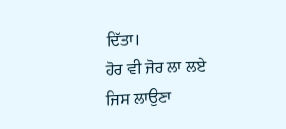ਦਿੱਤਾ।
ਹੋਰ ਵੀ ਜੋਰ ਲਾ ਲਏ ਜਿਸ ਲਾਉਣਾ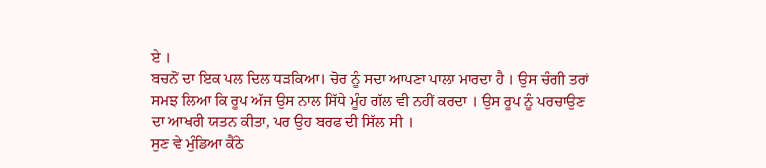ਏ ।
ਬਚਨੋਂ ਦਾ ਇਕ ਪਲ ਦਿਲ ਧੜਕਿਆ। ਚੋਰ ਨੂੰ ਸਦਾ ਆਪਣਾ ਪਾਲਾ ਮਾਰਦਾ ਹੈ । ਉਸ ਚੰਗੀ ਤਰਾਂ ਸਮਝ ਲਿਆ ਕਿ ਰੂਪ ਅੱਜ ਉਸ ਨਾਲ ਸਿੱਧੇ ਮੂੰਹ ਗੱਲ ਵੀ ਨਹੀਂ ਕਰਦਾ । ਉਸ ਰੂਪ ਨੂੰ ਪਰਚਾਉਣ ਦਾ ਆਖਰੀ ਯਤਨ ਕੀਤਾ, ਪਰ ਉਹ ਬਰਫ ਦੀ ਸਿੱਲ ਸੀ ।
ਸੁਣ ਵੇ ਮੁੰਡਿਆ ਕੈਂਠੇ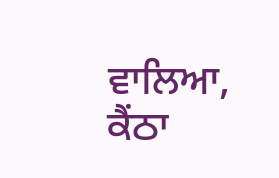ਵਾਲਿਆ,
ਕੈਂਠਾ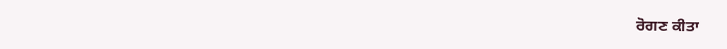ਰੋਗਣ ਕੀਤਾ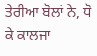ਤੇਰੀਆ ਬੋਲਾਂ ਨੇ, ਧੋ ਕੇ ਕਾਲਜਾ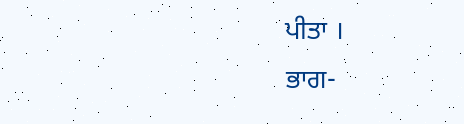ਪੀਤਾ ।
ਭਾਗ-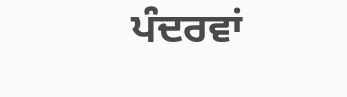ਪੰਦਰਵਾਂ